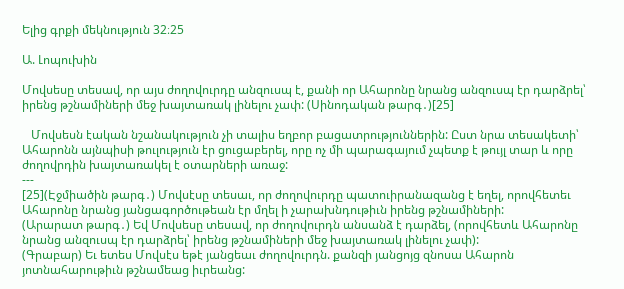Ելից գրքի մեկնություն 32։25

Ա. Լոպուխին

Մովսեսը տեսավ, որ այս ժողովուրդը անզուսպ է, քանի որ Ահարոնը նրանց անզուսպ էր դարձրել՝ իրենց թշնամիների մեջ խայտառակ լինելու չափ: (Սինոդական թարգ․)[25]

   Մովսեսն էական նշանակություն չի տալիս եղբոր բացատրություններին: Ըստ նրա տեսակետի՝ Ահարոնն այնպիսի թուլություն էր ցուցաբերել, որը ոչ մի պարագայում չպետք է թույլ տար և որը ժողովրդին խայտառակել է օտարների առաջ:
---
[25](Էջմիածին թարգ․) Մովսէսը տեսաւ, որ ժողովուրդը պատուիրանազանց է եղել, որովհետեւ Ահարոնը նրանց յանցագործութեան էր մղել ի չարախնդութիւն իրենց թշնամիների:
(Արարատ թարգ․) Եվ Մովսեսը տեսավ, որ ժողովուրդն անսանձ է դարձել, (որովհետև Ահարոնը նրանց անզուսպ էր դարձրել՝ իրենց թշնամիների մեջ խայտառակ լինելու չափ):
(Գրաբար) Եւ ետես Մովսէս եթէ յանցեաւ ժողովուրդն. քանզի յանցոյց զնոսա Ահարոն յոտնահարութիւն թշնամեաց իւրեանց: